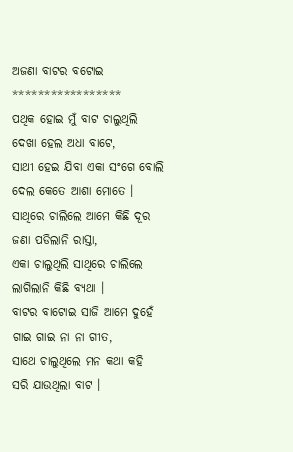ଅଜଣା ବାଟର ବଟୋଇ
*****************
ପଥିକ ହୋଇ ମୁଁ ବାଟ ଚାଲୁଥିଲି
ଦେଖା ହେଲ ଅଧା ବାଟେ,
ସାଥୀ ହେଇ ଯିବା ଏକା ସଂଗେ ବୋଲି
ଦେଲ କେତେ ଆଶା ମୋତେ ।
ସାଥିରେ ଚାଲିଲେ ଆମେ କିଛି ଦୂର
ଜଣା ପଡିଲାନି ରାସ୍ତା,
ଏକା ଚାଲୁଥିଲି ସାଥିରେ ଚାଲିଲେ
ଲାଗିଲାନି କିଛି ବ୍ୟଥା ।
ବାଟର ବାଟୋଇ ସାଜି ଆମେ ଦୁହେଁ
ଗାଇ ଗାଇ ନା ନା ଗୀତ,
ସାଥେ ଚାଲୁଥିଲେ ମନ କଥା କହି
ସରି ଯାଉଥିଲା ବାଟ ।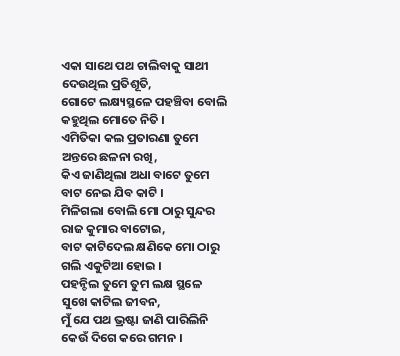ଏକା ସାଥେ ପଥ ଚାଲିବାକୁ ସାଥୀ
ଦେଉଥିଲ ପ୍ରତିଶୂତି,
ଗୋଟେ ଲକ୍ଷ୍ୟସ୍ଥଳେ ପହଞ୍ଚିବା ବୋଲି
କହୁଥିଲ ମୋତେ ନିତି ।
ଏମିତିକା କଲ ପ୍ରତାରଣା ତୁମେ
ଅନ୍ତରେ ଛଳନା ରଖି,
କିଏ ଜାଣିଥିଲା ଅଧା ବାଟେ ତୁମେ
ବାଟ ନେଇ ଯିବ କାଟି ।
ମିଳିଗଲା ବୋଲି ମୋ ଠାରୁ ସୁନ୍ଦର
ରାଜ କୁମାର ବାଟୋଇ,
ବାଟ କାଟିଦେଲ କ୍ଷଣିକେ ମୋ ଠାରୁ
ଗଲି ଏକୁଟିଆ ହୋଇ ।
ପହନ୍ଚିଲ ତୁମେ ତୁମ ଲକ୍ଷ ସ୍ଥଳେ
ସୁଖେ କାଟିଲ ଜୀବନ,
ମୁଁ ଯେ ପଥ ଭ୍ରଷ୍ଟା ଜାଣି ପାରିଲିନି
କେଉଁ ଦିଗେ କରେ ଗମନ ।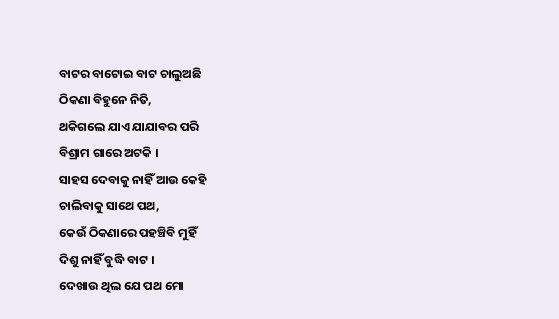ବାଟର ବାଟୋଇ ବାଟ ଚାଲୁଅଛି
ଠିକଣା ବିହୁନେ ନିତି,
ଥକିଗଲେ ଯାଏ ଯାଯାବର ପରି
ବିଶ୍ରାମ ଗାରେ ଅଟକି ।
ସାହସ ଦେବାକୁ ନାହିଁ ଆଉ କେହି
ଚାଲିବାକୁ ସାଥେ ପଥ,
କେଉଁ ଠିକଣାରେ ପହଞ୍ଚିବି ମୁହିଁ
ଦିଶୁ ନାହିଁ ବୁଦ୍ଧି ବାଟ ।
ଦେଖାଉ ଥିଲ ଯେ ପଥ ମୋ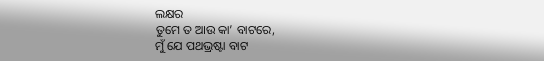ଲକ୍ଷର
ତୁମେ ତ ଆଉ କା’ ବାଟରେ,
ମୁଁ ଯେ ପଥଭ୍ରଷ୍ଟା ବାଟ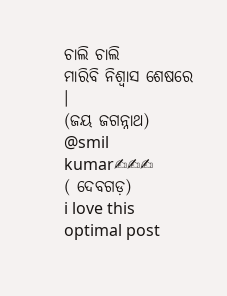ଚାଲି ଚାଲି
ମାରିବି ନିଶ୍ୱାସ ଶେଷରେ ।
(ଜୟ ଜଗନ୍ନାଥ)
@smil kumar✍✍✍
( ଦେବଗଡ଼)
i love this optimal post